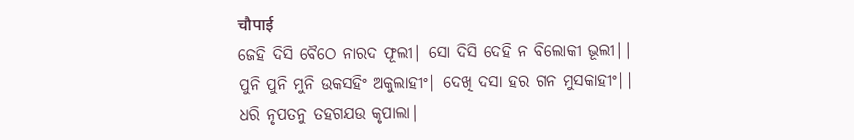चौपाई
ଜେହି ଦିସି ବୈଠେ ନାରଦ ଫୂଲୀ| ସୋ ଦିସି ଦେହି ନ ବିଲୋକୀ ଭୂଲୀ||
ପୁନି ପୁନି ମୁନି ଉକସହିଂ ଅକୁଲାହୀଂ| ଦେଖି ଦସା ହର ଗନ ମୁସକାହୀଂ||
ଧରି ନୃପତନୁ ତହଗଯଉ କୃପାଲା|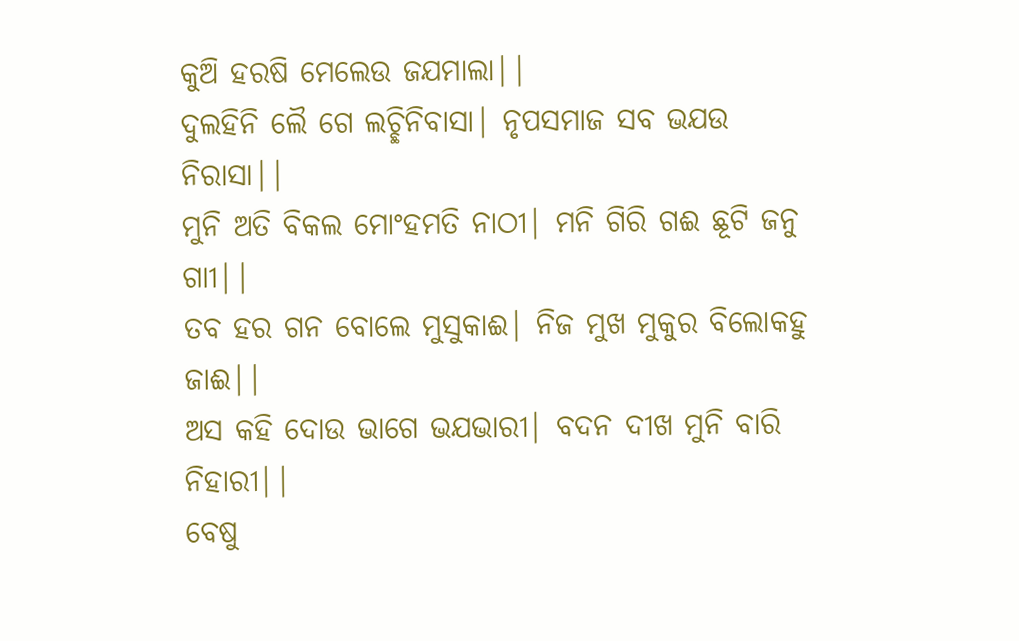କୁଅି ହରଷି ମେଲେଉ ଜଯମାଲା||
ଦୁଲହିନି ଲୈ ଗେ ଲଚ୍ଛିନିବାସା| ନୃପସମାଜ ସବ ଭଯଉ ନିରାସା||
ମୁନି ଅତି ବିକଲ ମୋଂହମତି ନାଠୀ| ମନି ଗିରି ଗଈ ଛୂଟି ଜନୁ ଗାୀ||
ତବ ହର ଗନ ବୋଲେ ମୁସୁକାଈ| ନିଜ ମୁଖ ମୁକୁର ବିଲୋକହୁ ଜାଈ||
ଅସ କହି ଦୋଉ ଭାଗେ ଭଯଭାରୀ| ବଦନ ଦୀଖ ମୁନି ବାରି ନିହାରୀ||
ବେଷୁ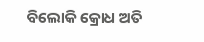ବିଲୋକି କ୍ରୋଧ ଅତି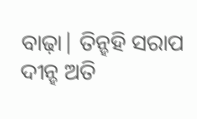ବାଢ଼ା| ତିନ୍ହହି ସରାପ ଦୀନ୍ହ ଅତି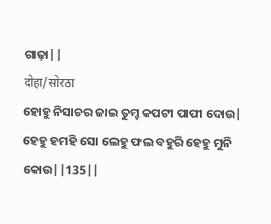ଗାଢ଼ା||
दोहा/सोरठा
ହୋହୁ ନିସାଚର ଜାଇ ତୁମ୍ହ କପଟୀ ପାପୀ ଦୋଉ|
ହେହୁ ହମହି ସୋ ଲେହୁ ଫଲ ବହୁରି ହେହୁ ମୁନି କୋଉ||135||